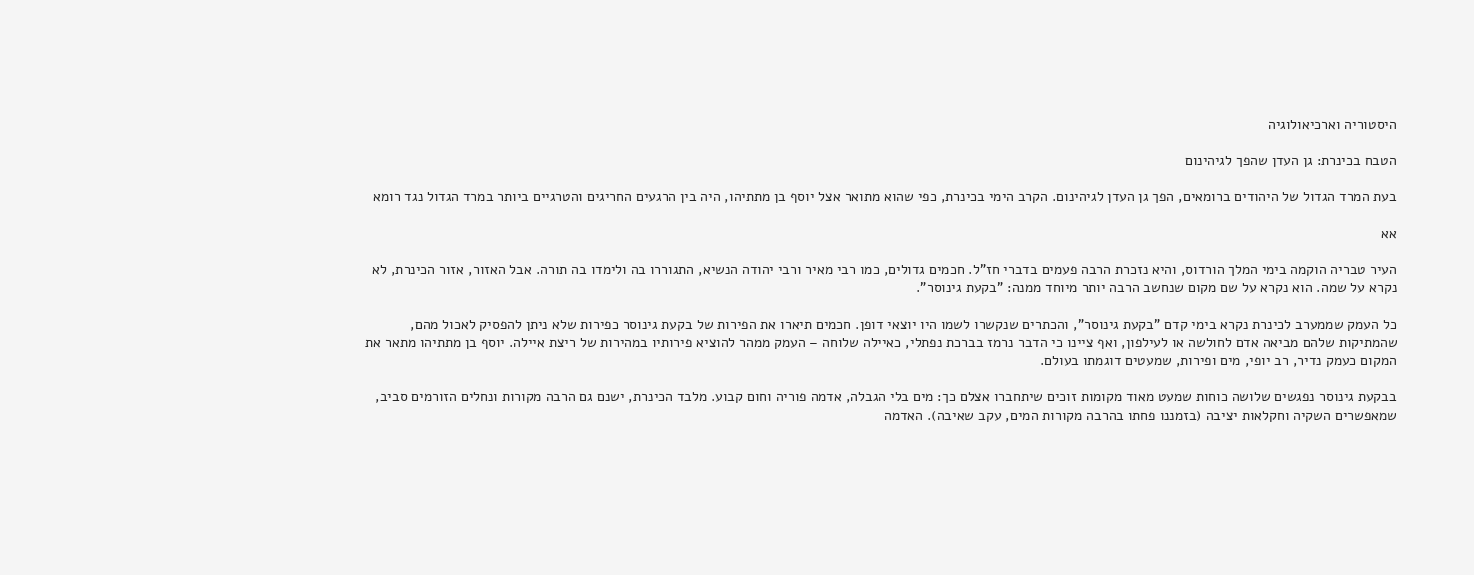היסטוריה וארכיאולוגיה

הטבח בכינרת: גן העדן שהפך לגיהינום

בעת המרד הגדול של היהודים ברומאים, הפך גן העדן לגיהינום. הקרב הימי בכינרת, כפי שהוא מתואר אצל יוסף בן מתתיהו, היה בין הרגעים החריגים והטרגיים ביותר במרד הגדול נגד רומא

אא

העיר טבריה הוקמה בימי המלך הורדוס, והיא נזכרת הרבה פעמים בדברי חז"ל. חכמים גדולים, כמו רבי מאיר ורבי יהודה הנשיא, התגוררו בה ולימדו בה תורה. אבל האזור, אזור הכינרת, לא נקרא על שמה. הוא נקרא על שם מקום שנחשב הרבה יותר מיוחד ממנה: "בקעת גינוסר".

כל העמק שממערב לכינרת נקרא בימי קדם "בקעת גינוסר", והכתרים שנקשרו לשמו היו יוצאי דופן. חכמים תיארו את הפירות של בקעת גינוסר כפירות שלא ניתן להפסיק לאכול מהם, שהמתיקות שלהם מביאה אדם לחולשה או לעילפון, ואף ציינו כי הדבר נרמז בברכת נפתלי, כאיילה שלוחה – העמק ממהר להוציא פירותיו במהירות של ריצת איילה. יוסף בן מתתיהו מתאר את המקום כעמק נדיר, רב יופי, מים ופירות, שמעטים דוגמתו בעולם.

בבקעת גינוסר נפגשים שלושה כוחות שמעט מאוד מקומות זוכים שיתחברו אצלם כך: מים בלי הגבלה, אדמה פוריה וחום קבוע. מלבד הכינרת, ישנם גם הרבה מקורות ונחלים הזורמים סביב, שמאפשרים השקיה וחקלאות יציבה (בזמננו פחתו בהרבה מקורות המים, עקב שאיבה). האדמה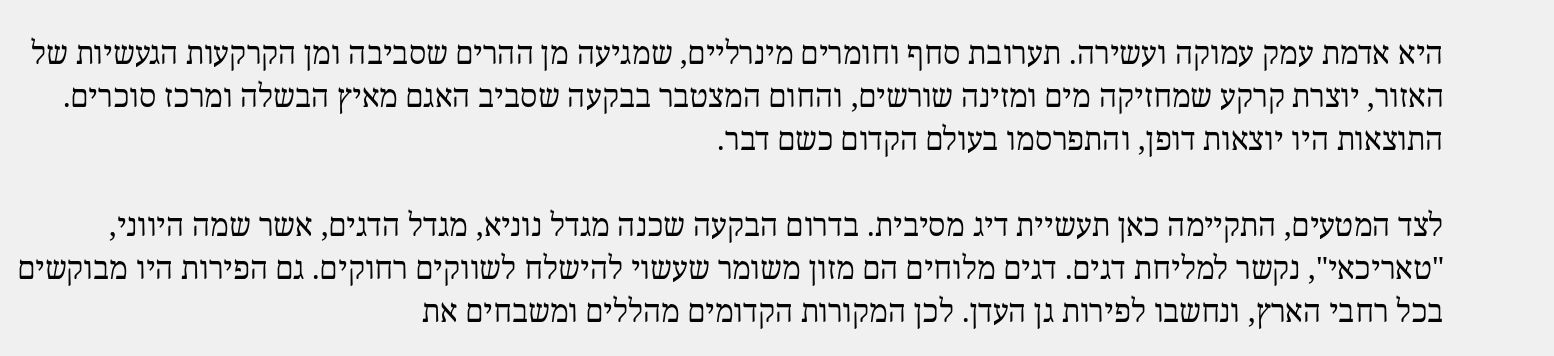היא אדמת עמק עמוקה ועשירה. תערובת סחף וחומרים מינרליים, שמגיעה מן ההרים שסביבה ומן הקרקעות הגעשיות של האזור, יוצרת קרקע שמחזיקה מים ומזינה שורשים, והחום המצטבר בבקעה שסביב האגם מאיץ הבשלה ומרכז סוכרים. התוצאות היו יוצאות דופן, והתפרסמו בעולם הקדום כשם דבר.

לצד המטעים, התקיימה כאן תעשיית דיג מסיבית. בדרום הבקעה שכנה מגדל נוניא, מגדל הדגים, אשר שמה היווני, "טאריכאי", נקשר למליחת דגים. דגים מלוחים הם מזון משומר שעשוי להישלח לשווקים רחוקים. גם הפירות היו מבוקשים בכל רחבי הארץ, ונחשבו לפירות גן העדן. לכן המקורות הקדומים מהללים ומשבחים את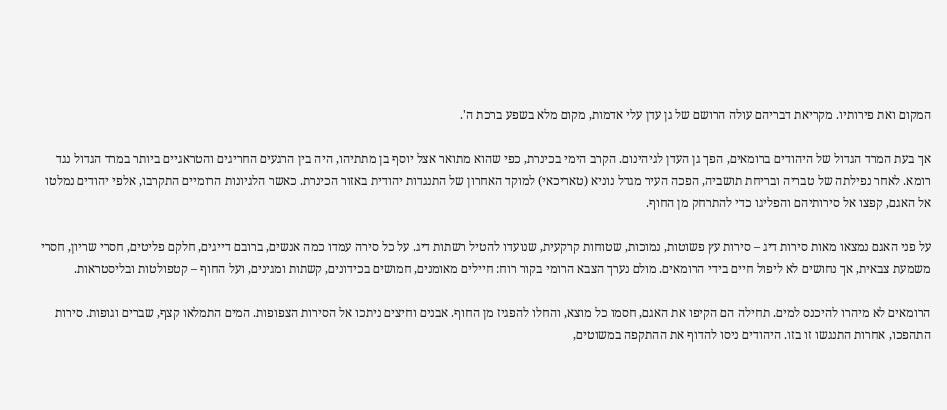המקום ואת פירותיו. מקריאת דבריהם עולה הרושם של גן עדן עלי אדמות, מקום מלא בשפע ברכת ה'.

אך בעת המרד הגדול של היהודים ברומאים, הפך גן העדן לגיהינום. הקרב הימי בכינרת, כפי שהוא מתואר אצל יוסף בן מתתיהו, היה בין הרגעים החריגים והטראגיים ביותר במרד הגדול נגד רומא. לאחר נפילתה של טבריה ובריחת תושביה, הפכה העיר מגדל נוניא (טאריכאי) למוקד האחרון של התנגדות יהודית באזור הכינרת. כאשר הלגיונות הרומיים התקרבו, אלפי יהודים נמלטו אל האגם, קפצו אל סירותיהם והפליגו כדי להתרחק מן החוף.

על פני האגם נמצאו מאות סירות דיג – סירות עץ פשוטות, נמוכות, שטוחות קרקעית, שנועדו להטיל רשתות דיג. על כל סירה עמדו כמה אנשים, ברובם דייגים, חלקם פליטים, חסרי שריון, חסרי משמעת צבאית, אך נחושים לא ליפול חיים בידי הרומאים. מולם נערך הצבא הרומי בקור רוח: חיילים מאומנים, חמושים בכידונים, קשתות ומגינים, ועל החוף – קטפולטות ובליסטראות.

הרומאים לא מיהרו להיכנס למים. תחילה הם הקיפו את האגם, חסמו כל מוצא, והחלו להפגיז מן החוף. אבנים וחיצים ניתכו אל הסירות הצפופות. המים התמלאו קצף, שברים וגופות. סירות התהפכו, אחרות התנגשו זו בזו. היהודים ניסו להדוף את ההתקפה במשוטים,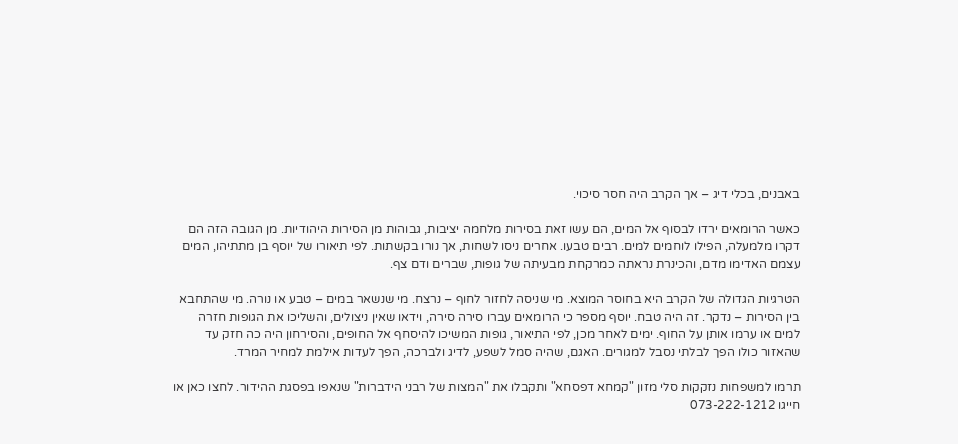באבנים, בכלי דיג – אך הקרב היה חסר סיכוי.

כאשר הרומאים ירדו לבסוף אל המים, הם עשו זאת בסירות מלחמה יציבות, גבוהות מן הסירות היהודיות. מן הגובה הזה הם דקרו מלמעלה, הפילו לוחמים למים. רבים טבעו. אחרים ניסו לשחות, אך נורו בקשתות. לפי תיאורו של יוסף בן מתתיהו, המים עצמם האדימו מדם, והכינרת נראתה כמרקחת מבעיתה של גופות, שברים ודם צף.

הטרגיות הגדולה של הקרב היא בחוסר המוצא. מי שניסה לחזור לחוף – נרצח. מי שנשאר במים – טבע או נורה. מי שהתחבא בין הסירות – נדקר. זה היה טבח. יוסף מספר כי הרומאים עברו סירה סירה, וידאו שאין ניצולים, והשליכו את הגופות חזרה למים או ערמו אותן על החוף. ימים לאחר מכן, לפי התיאור, גופות המשיכו להיסחף אל החופים, והסירחון היה כה חזק עד שהאזור כולו הפך לבלתי נסבל למגורים. האגם, שהיה סמל לשפע, לדיג ולברכה, הפך לעדות אילמת למחיר המרד.

תרמו למשפחות נזקקות סלי מזון "קמחא דפסחא" ותקבלו את "המצות של רבני הידברות" שנאפו בפסגת ההידור. לחצו כאן או חייגו 073-222-1212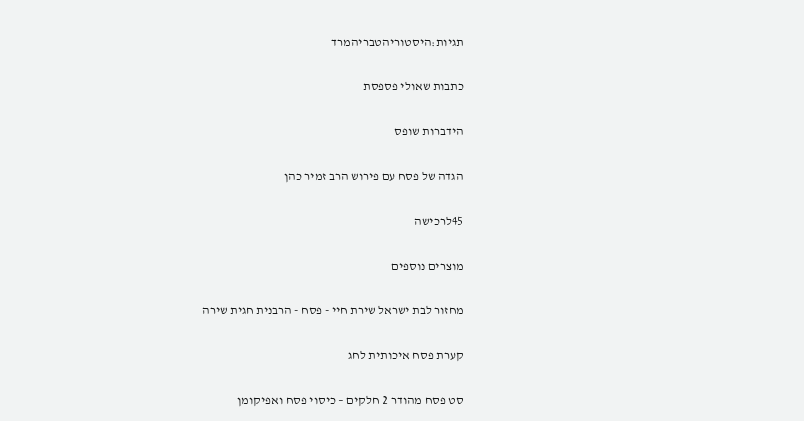תגיות:היסטוריהטבריהמרד

כתבות שאולי פספסת

הידברות שופס

הגדה של פסח עם פירוש הרב זמיר כהן

45לרכישה

מוצרים נוספים

מחזור לבת ישראל שירת חיי - פסח - הרבנית חגית שירה

קערת פסח איכותית לחג

סט פסח מהודר 2 חלקים – כיסוי פסח ואפיקומן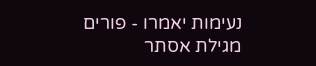נעימות יאמרו - פורים מגילת אסתר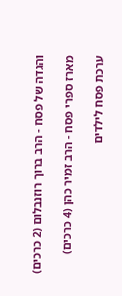והגדה של פסח - הרב ברוך רוזנבלום (2 כרכים)

מארז ספרי פסח - הרב זמיר כהן (4 כרכים)

ערכת פסח לילדים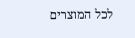לכל המוצרים